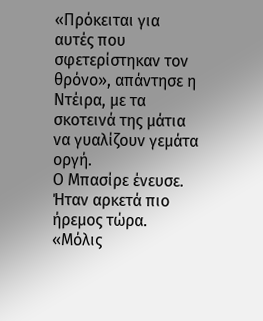«Πρόκειται για αυτές που σφετερίστηκαν τον θρόνο», απάντησε η Ντέιρα, με τα σκοτεινά της μάτια να γυαλίζουν γεμάτα οργή.
Ο Μπασίρε ένευσε. Ήταν αρκετά πιο ήρεμος τώρα. «Μόλις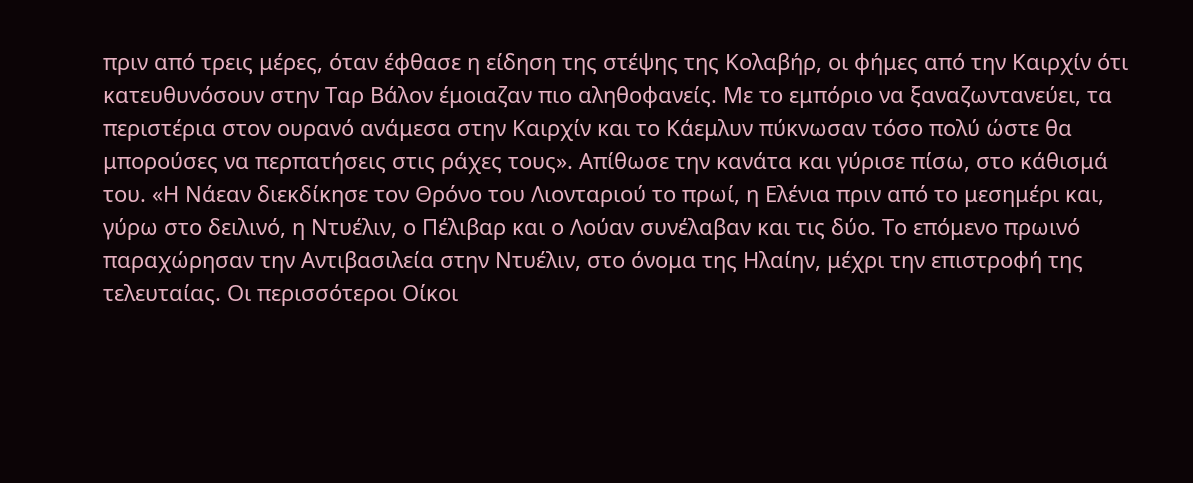πριν από τρεις μέρες, όταν έφθασε η είδηση της στέψης της Κολαβήρ, οι φήμες από την Καιρχίν ότι κατευθυνόσουν στην Ταρ Βάλον έμοιαζαν πιο αληθοφανείς. Με το εμπόριο να ξαναζωντανεύει, τα περιστέρια στον ουρανό ανάμεσα στην Καιρχίν και το Κάεμλυν πύκνωσαν τόσο πολύ ώστε θα μπορούσες να περπατήσεις στις ράχες τους». Απίθωσε την κανάτα και γύρισε πίσω, στο κάθισμά του. «Η Νάεαν διεκδίκησε τον Θρόνο του Λιονταριού το πρωί, η Ελένια πριν από το μεσημέρι και, γύρω στο δειλινό, η Ντυέλιν, ο Πέλιβαρ και ο Λούαν συνέλαβαν και τις δύο. Το επόμενο πρωινό παραχώρησαν την Αντιβασιλεία στην Ντυέλιν, στο όνομα της Ηλαίην, μέχρι την επιστροφή της τελευταίας. Οι περισσότεροι Οίκοι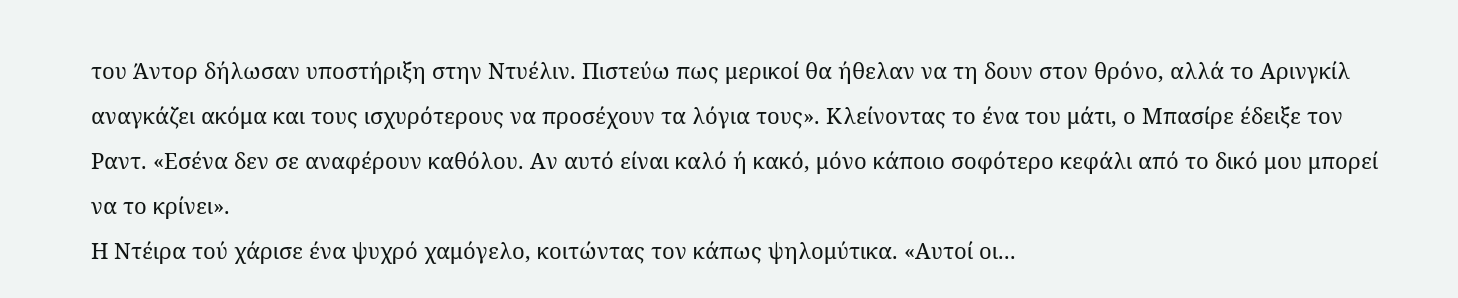του Άντορ δήλωσαν υποστήριξη στην Ντυέλιν. Πιστεύω πως μερικοί θα ήθελαν να τη δουν στον θρόνο, αλλά το Αρινγκίλ αναγκάζει ακόμα και τους ισχυρότερους να προσέχουν τα λόγια τους». Κλείνοντας το ένα του μάτι, ο Μπασίρε έδειξε τον Ραντ. «Εσένα δεν σε αναφέρουν καθόλου. Αν αυτό είναι καλό ή κακό, μόνο κάποιο σοφότερο κεφάλι από το δικό μου μπορεί να το κρίνει».
Η Ντέιρα τού χάρισε ένα ψυχρό χαμόγελο, κοιτώντας τον κάπως ψηλομύτικα. «Αυτοί οι...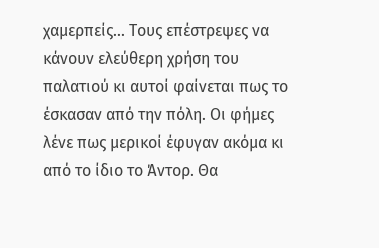χαμερπείς... Τους επέστρεψες να κάνουν ελεύθερη χρήση του παλατιού κι αυτοί φαίνεται πως το έσκασαν από την πόλη. Οι φήμες λένε πως μερικοί έφυγαν ακόμα κι από το ίδιο το Άντορ. Θα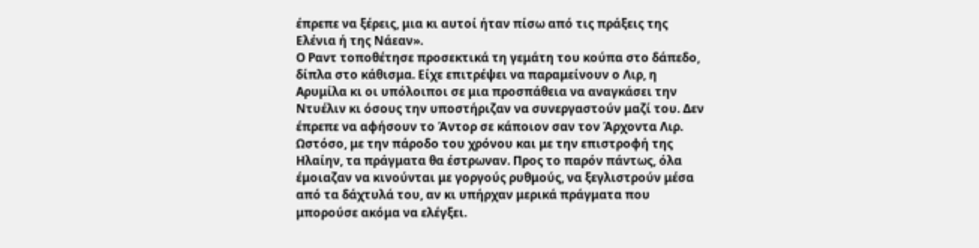έπρεπε να ξέρεις, μια κι αυτοί ήταν πίσω από τις πράξεις της Ελένια ή της Νάεαν».
Ο Ραντ τοποθέτησε προσεκτικά τη γεμάτη του κούπα στο δάπεδο, δίπλα στο κάθισμα. Είχε επιτρέψει να παραμείνουν ο Λιρ, η Αρυμίλα κι οι υπόλοιποι σε μια προσπάθεια να αναγκάσει την Ντυέλιν κι όσους την υποστήριζαν να συνεργαστούν μαζί του. Δεν έπρεπε να αφήσουν το Άντορ σε κάποιον σαν τον Άρχοντα Λιρ. Ωστόσο, με την πάροδο του χρόνου και με την επιστροφή της Ηλαίην, τα πράγματα θα έστρωναν. Προς το παρόν πάντως, όλα έμοιαζαν να κινούνται με γοργούς ρυθμούς, να ξεγλιστρούν μέσα από τα δάχτυλά του, αν κι υπήρχαν μερικά πράγματα που μπορούσε ακόμα να ελέγξει.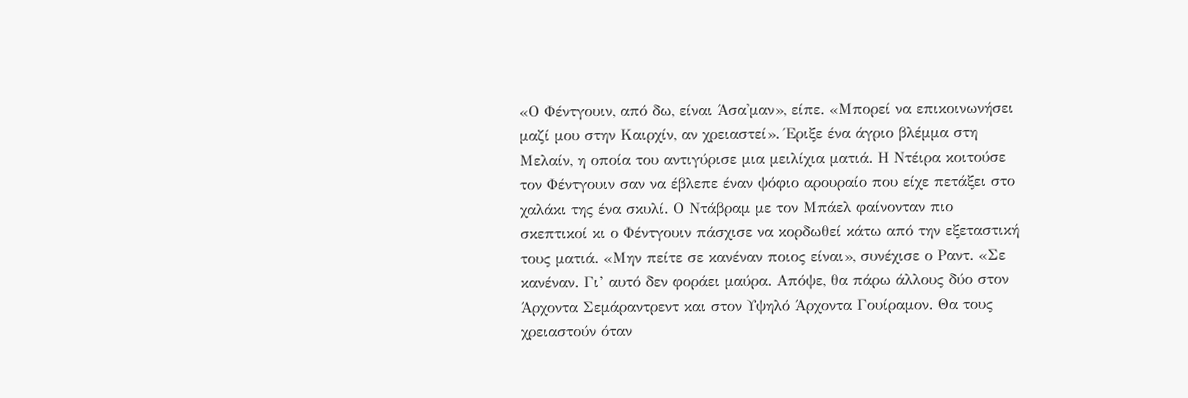«Ο Φέντγουιν, από δω, είναι Άσα'μαν», είπε. «Μπορεί να επικοινωνήσει μαζί μου στην Καιρχίν, αν χρειαστεί». Έριξε ένα άγριο βλέμμα στη Μελαίν, η οποία του αντιγύρισε μια μειλίχια ματιά. Η Ντέιρα κοιτούσε τον Φέντγουιν σαν να έβλεπε έναν ψόφιο αρουραίο που είχε πετάξει στο χαλάκι της ένα σκυλί. Ο Ντάβραμ με τον Μπάελ φαίνονταν πιο σκεπτικοί κι ο Φέντγουιν πάσχισε να κορδωθεί κάτω από την εξεταστική τους ματιά. «Μην πείτε σε κανέναν ποιος είναι», συνέχισε ο Ραντ. «Σε κανέναν. Γι’ αυτό δεν φοράει μαύρα. Απόψε, θα πάρω άλλους δύο στον Άρχοντα Σεμάραντρεντ και στον Υψηλό Άρχοντα Γουίραμον. Θα τους χρειαστούν όταν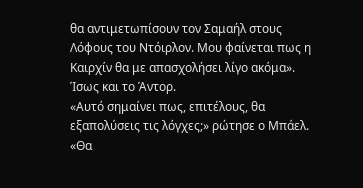θα αντιμετωπίσουν τον Σαμαήλ στους Λόφους του Ντόιρλον. Μου φαίνεται πως η Καιρχίν θα με απασχολήσει λίγο ακόμα». Ίσως και το Άντορ.
«Αυτό σημαίνει πως, επιτέλους, θα εξαπολύσεις τις λόγχες;» ρώτησε ο Μπάελ. «Θα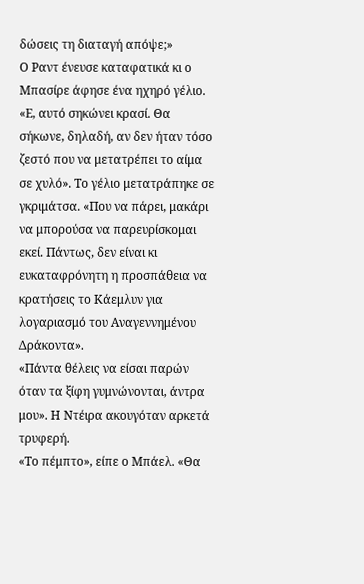δώσεις τη διαταγή απόψε;»
Ο Ραντ ένευσε καταφατικά κι ο Μπασίρε άφησε ένα ηχηρό γέλιο. «Ε, αυτό σηκώνει κρασί. Θα σήκωνε, δηλαδή, αν δεν ήταν τόσο ζεστό που να μετατρέπει το αίμα σε χυλό». Το γέλιο μετατράπηκε σε γκριμάτσα. «Που να πάρει, μακάρι να μπορούσα να παρευρίσκομαι εκεί. Πάντως, δεν είναι κι ευκαταφρόνητη η προσπάθεια να κρατήσεις το Κάεμλυν για λογαριασμό του Αναγεννημένου Δράκοντα».
«Πάντα θέλεις να είσαι παρών όταν τα ξίφη γυμνώνονται, άντρα μου». Η Ντέιρα ακουγόταν αρκετά τρυφερή.
«Το πέμπτο», είπε ο Μπάελ. «Θα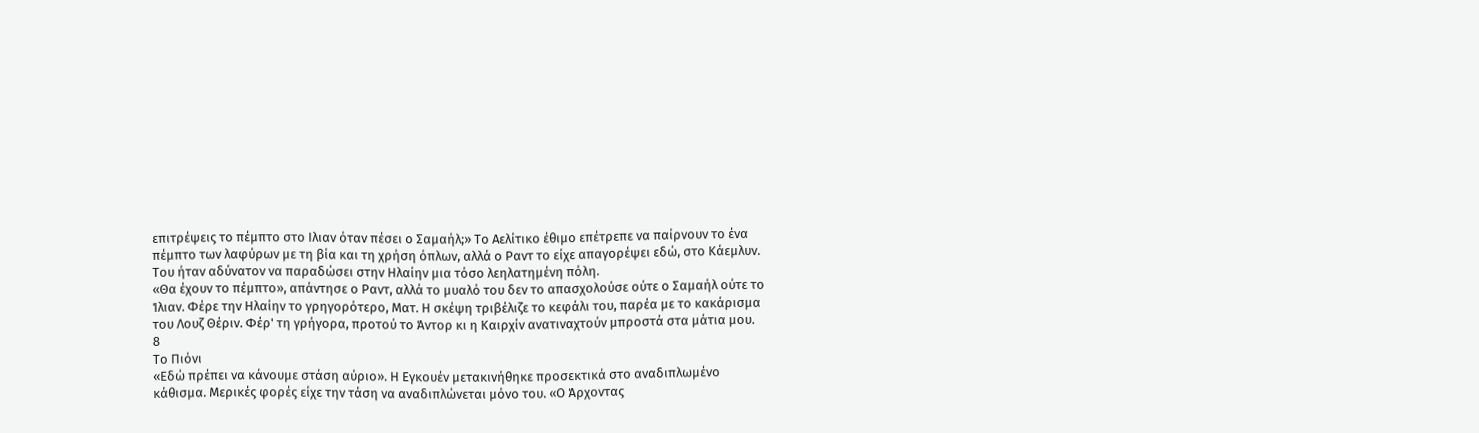επιτρέψεις το πέμπτο στο Ιλιαν όταν πέσει ο Σαμαήλ;» Το Αελίτικο έθιμο επέτρεπε να παίρνουν το ένα πέμπτο των λαφύρων με τη βία και τη χρήση όπλων, αλλά ο Ραντ το είχε απαγορέψει εδώ, στο Κάεμλυν. Του ήταν αδύνατον να παραδώσει στην Ηλαίην μια τόσο λεηλατημένη πόλη.
«Θα έχουν το πέμπτο», απάντησε ο Ραντ, αλλά το μυαλό του δεν το απασχολούσε ούτε ο Σαμαήλ ούτε το Ίλιαν. Φέρε την Ηλαίην το γρηγορότερο, Ματ. Η σκέψη τριβέλιζε το κεφάλι του, παρέα με το κακάρισμα του Λουζ Θέριν. Φέρ' τη γρήγορα, προτού το Άντορ κι η Καιρχίν ανατιναχτούν μπροστά στα μάτια μου.
8
Το Πιόνι
«Εδώ πρέπει να κάνουμε στάση αύριο». Η Εγκουέν μετακινήθηκε προσεκτικά στο αναδιπλωμένο κάθισμα. Μερικές φορές είχε την τάση να αναδιπλώνεται μόνο του. «Ο Άρχοντας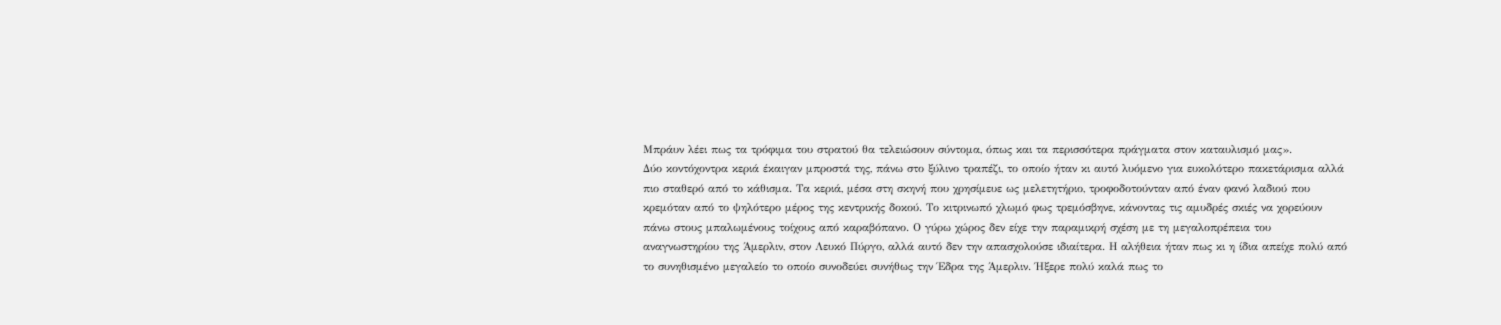Μπράυν λέει πως τα τρόφιμα του στρατού θα τελειώσουν σύντομα, όπως και τα περισσότερα πράγματα στον καταυλισμό μας».
Δύο κοντόχοντρα κεριά έκαιγαν μπροστά της, πάνω στο ξύλινο τραπέζι, το οποίο ήταν κι αυτό λυόμενο για ευκολότερο πακετάρισμα αλλά πιο σταθερό από το κάθισμα. Τα κεριά, μέσα στη σκηνή που χρησίμευε ως μελετητήριο, τροφοδοτούνταν από έναν φανό λαδιού που κρεμόταν από το ψηλότερο μέρος της κεντρικής δοκού. Το κιτρινωπό χλωμό φως τρεμόσβηνε, κάνοντας τις αμυδρές σκιές να χορεύουν πάνω στους μπαλωμένους τοίχους από καραβόπανο. Ο γύρω χώρος δεν είχε την παραμικρή σχέση με τη μεγαλοπρέπεια του αναγνωστηρίου της Άμερλιν, στον Λευκό Πύργο, αλλά αυτό δεν την απασχολούσε ιδιαίτερα. Η αλήθεια ήταν πως κι η ίδια απείχε πολύ από το συνηθισμένο μεγαλείο το οποίο συνοδεύει συνήθως την Έδρα της Άμερλιν. Ήξερε πολύ καλά πως το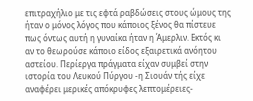επιτραχήλιο με τις εφτά ραβδώσεις στους ώμους της ήταν ο μόνος λόγος που κάποιος ξένος θα πίστευε πως όντως αυτή η γυναίκα ήταν η Άμερλιν. Εκτός κι αν το θεωρούσε κάποιο είδος εξαιρετικά ανόητου αστείου. Περίεργα πράγματα είχαν συμβεί στην ιστορία του Λευκού Πύργου -η Σιουάν τής είχε αναφέρει μερικές απόκρυφες λεπτομέρειες-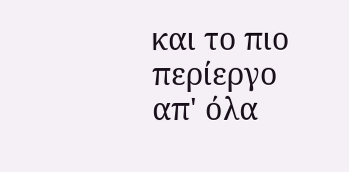και το πιο περίεργο απ' όλα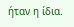ήταν η ίδια.